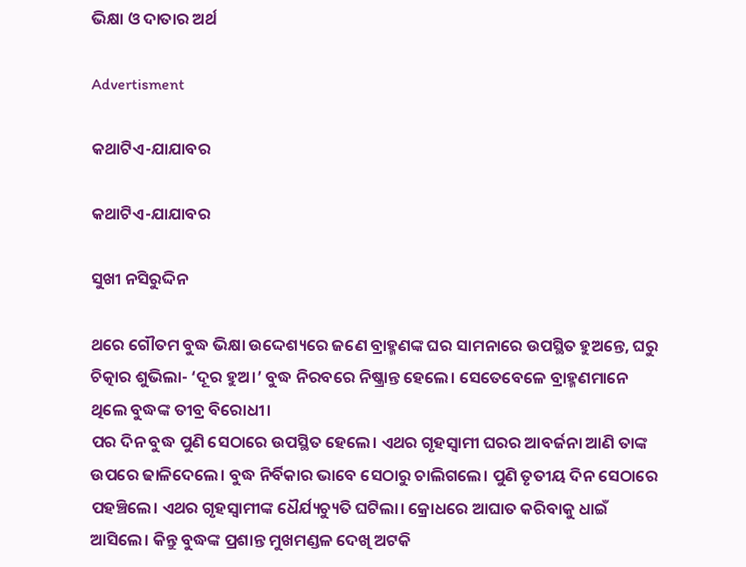ଭିକ୍ଷା ଓ ଦାତାର ଅର୍ଥ

Advertisment

କଥାଟିଏ-ଯାଯାବର

କଥାଟିଏ-ଯାଯାବର

ସୁଖୀ ନସିରୁଦ୍ଦିନ

ଥରେ ଗୌତମ ବୁଦ୍ଧ ଭିକ୍ଷା ଉଦ୍ଦେଶ୍ୟରେ ଜଣେ ବ୍ରାହ୍ମଣଙ୍କ ଘର ସାମନାରେ ଉପସ୍ଥିତ ହୁଅନ୍ତେ, ଘରୁ ଚିତ୍କାର ଶୁଭିଲା- ‘ଦୂର ହୁଅ।’ ବୁଦ୍ଧ ନିରବରେ ନିଷ୍କ୍ରାନ୍ତ ହେଲେ। ସେତେବେଳେ ବ୍ରାହ୍ମଣମାନେ ଥିଲେ ବୁଦ୍ଧଙ୍କ ତୀବ୍ର ବିରୋଧୀ।
ପର ଦିନ ବୁଦ୍ଧ ପୁଣି ସେଠାରେ ଉପସ୍ଥିତ ହେଲେ। ଏଥର ଗୃହସ୍ବାମୀ ଘରର ଆବର୍ଜନା ଆଣି ତାଙ୍କ ଉପରେ ଢାଳିଦେଲେ। ବୁଦ୍ଧ ନିର୍ବିକାର ଭାବେ ସେଠାରୁ ଚାଲିଗଲେ। ପୁଣି ତୃତୀୟ ଦିନ ସେଠାରେ ପହଞ୍ଚିଲେ। ଏଥର ଗୃହସ୍ବାମୀଙ୍କ ଧୈର୍ଯ୍ୟଚ୍ୟୁତି ଘଟିଲା। କ୍ରୋଧରେ ଆଘାତ କରିବାକୁ ଧାଇଁ ଆସିଲେ। କିନ୍ତୁ ବୁଦ୍ଧଙ୍କ ପ୍ରଶାନ୍ତ ମୁଖମଣ୍ଡଳ ଦେଖି ଅଟକି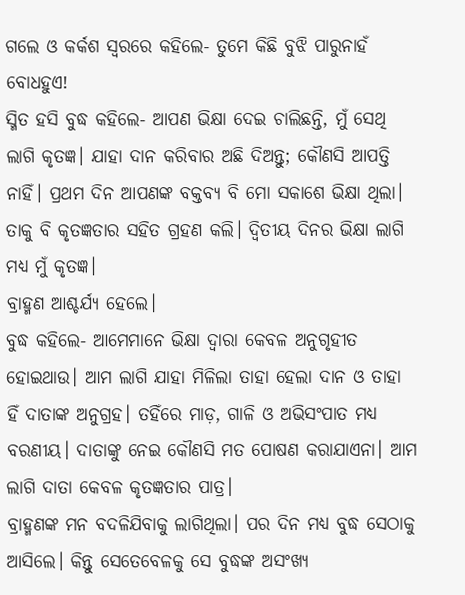ଗଲେ ଓ କର୍କଶ ସ୍ବରରେ କହିଲେ- ତୁମେ କିଛି ବୁଝି ପାରୁନାହଁ ବୋଧହୁଏ!
ସ୍ମିତ ହସି ବୁଦ୍ଧ କହିଲେ- ଆପଣ ଭିକ୍ଷା ଦେଇ ଚାଲିଛନ୍ତି, ମୁଁ ସେଥି ଲାଗି କୃତଜ୍ଞ। ଯାହା ଦାନ କରିବାର ଅଛି ଦିଅନ୍ତୁ; କୌଣସି ଆପତ୍ତି ନାହିଁ। ପ୍ରଥମ ଦିନ ଆପଣଙ୍କ ବକ୍ତବ୍ୟ ବି ମୋ ସକାଶେ ଭିକ୍ଷା ଥିଲା। ତାକୁ ବି କୃତଜ୍ଞତାର ସହିତ ଗ୍ରହଣ କଲି। ଦ୍ବିତୀୟ ଦିନର ଭିକ୍ଷା ଲାଗି ମଧ୍ୟ ମୁଁ କୃତଜ୍ଞ।
ବ୍ରାହ୍ମଣ ଆଶ୍ଚର୍ଯ୍ୟ ହେଲେ।
ବୁଦ୍ଧ କହିଲେ- ଆମେମାନେ ଭିକ୍ଷା ଦ୍ବାରା କେବଳ ଅନୁଗୃହୀତ ହୋଇଥାଉ। ଆମ ଲାଗି ଯାହା ମିଳିଲା ତାହା ହେଲା ଦାନ ଓ ତାହା ହିଁ ଦାତାଙ୍କ ଅନୁଗ୍ରହ। ତହିଁରେ ମାଡ଼, ଗାଳି ଓ ଅଭିସଂପାତ ମଧ୍ୟ ବରଣୀୟ। ଦାତାଙ୍କୁ ନେଇ କୌଣସି ମତ ପୋଷଣ କରାଯାଏନା। ଆମ ଲାଗି ଦାତା କେବଳ କୃତଜ୍ଞତାର ପାତ୍ର।
ବ୍ରାହ୍ମଣଙ୍କ ମନ ବଦଳିଯିବାକୁ ଲାଗିଥିଲା। ପର ଦିନ ମଧ୍ୟ ବୁଦ୍ଧ ସେଠାକୁ ଆସିଲେ। କିନ୍ତୁ ସେତେବେଳକୁ ସେ ବୁଦ୍ଧଙ୍କ ଅସଂଖ୍ୟ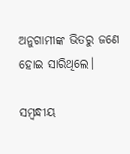ଅନୁଗାମୀଙ୍କ ଭିତରୁ ଜଣେ ହୋଇ ସାରିଥିଲେ।

ସମ୍ବନ୍ଧୀୟ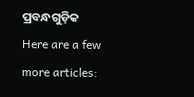ପ୍ରବନ୍ଧଗୁଡ଼ିକ
Here are a few more articles: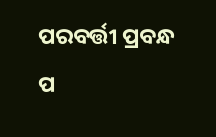ପରବର୍ତ୍ତୀ ପ୍ରବନ୍ଧ ପ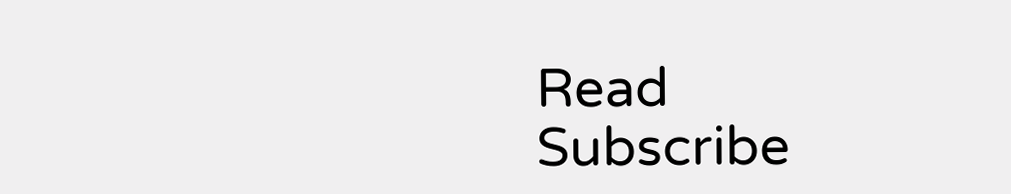Read
Subscribe